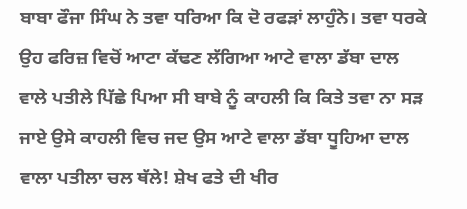ਬਾਬਾ ਫੌਜਾ ਸਿੰਘ ਨੇ ਤਵਾ ਧਰਿਆ ਕਿ ਦੋ ਰਫੜਾਂ ਲਾਹੁੰਨੇ। ਤਵਾ ਧਰਕੇ ਉਹ ਫਰਿਜ਼ ਵਿਚੋਂ ਆਟਾ ਕੱਢਣ ਲੱਗਿਆ ਆਟੇ ਵਾਲਾ ਡੱਬਾ ਦਾਲ ਵਾਲੇ ਪਤੀਲੇ ਪਿੱਛੇ ਪਿਆ ਸੀ ਬਾਬੇ ਨੂੰ ਕਾਹਲੀ ਕਿ ਕਿਤੇ ਤਵਾ ਨਾ ਸੜ ਜਾਏ ਉਸੇ ਕਾਹਲੀ ਵਿਚ ਜਦ ਉਸ ਆਟੇ ਵਾਲਾ ਡੱਬਾ ਧੂਹਿਆ ਦਾਲ ਵਾਲਾ ਪਤੀਲਾ ਚਲ ਥੱਲੇ! ਸ਼ੇਖ ਫਤੇ ਦੀ ਖੀਰ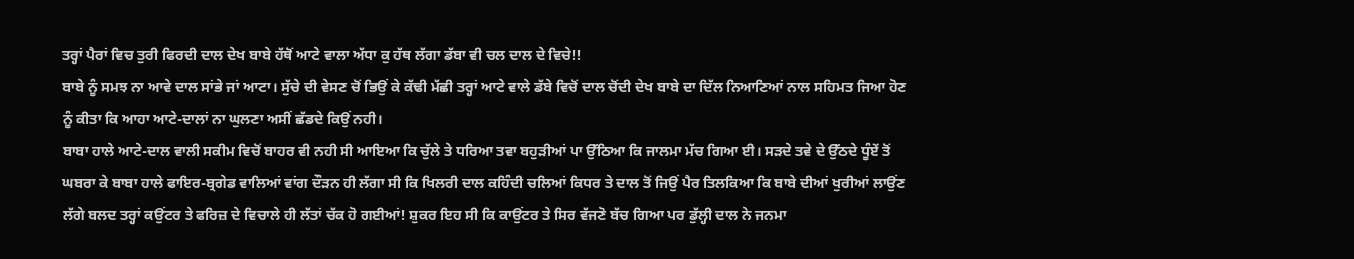ਤਰ੍ਹਾਂ ਪੈਰਾਂ ਵਿਚ ਤੁਰੀ ਫਿਰਦੀ ਦਾਲ ਦੇਖ ਬਾਬੇ ਹੱਥੋਂ ਆਟੇ ਵਾਲਾ ਅੱਧਾ ਕੁ ਹੱਥ ਲੱਗਾ ਡੱਬਾ ਵੀ ਚਲ ਦਾਲ ਦੇ ਵਿਚੇ!!
ਬਾਬੇ ਨੂੰ ਸਮਝ ਨਾ ਆਵੇ ਦਾਲ ਸਾਂਭੇ ਜਾਂ ਆਟਾ। ਸੁੱਚੇ ਦੀ ਵੇਸਣ ਚੋਂ ਭਿਉਂ ਕੇ ਕੱਢੀ ਮੱਛੀ ਤਰ੍ਹਾਂ ਆਟੇ ਵਾਲੇ ਡੱਬੇ ਵਿਚੋਂ ਦਾਲ ਚੋਂਦੀ ਦੇਖ ਬਾਬੇ ਦਾ ਦਿੱਲ ਨਿਆਣਿਆਂ ਨਾਲ ਸਹਿਮਤ ਜਿਆ ਹੋਣ ਨੂੰ ਕੀਤਾ ਕਿ ਆਹਾ ਆਟੇ-ਦਾਲਾਂ ਨਾ ਘੁਲਣਾ ਅਸੀਂ ਛੱਡਦੇ ਕਿਉਂ ਨਹੀ।
ਬਾਬਾ ਹਾਲੇ ਆਟੇ-ਦਾਲ ਵਾਲੀ ਸਕੀਮ ਵਿਚੋਂ ਬਾਹਰ ਵੀ ਨਹੀ ਸੀ ਆਇਆ ਕਿ ਚੁੱਲੇ ਤੇ ਧਰਿਆ ਤਵਾ ਬਹੁੜੀਆਂ ਪਾ ਉੱਠਿਆ ਕਿ ਜਾਲਮਾ ਮੱਚ ਗਿਆ ਈ। ਸੜਦੇ ਤਵੇ ਦੇ ਉੱਠਦੇ ਧੂੰਏਂ ਤੋਂ ਘਬਰਾ ਕੇ ਬਾਬਾ ਹਾਲੇ ਫਾਇਰ-ਬ੍ਰਗੇਡ ਵਾਲਿਆਂ ਵਾਂਗ ਦੌੜਨ ਹੀ ਲੱਗਾ ਸੀ ਕਿ ਖਿਲਰੀ ਦਾਲ ਕਹਿੰਦੀ ਚਲਿਆਂ ਕਿਧਰ ਤੇ ਦਾਲ ਤੋਂ ਜਿਉਂ ਪੈਰ ਤਿਲਕਿਆ ਕਿ ਬਾਬੇ ਦੀਆਂ ਖੁਰੀਆਂ ਲਾਉਂਣ ਲੱਗੇ ਬਲਦ ਤਰ੍ਹਾਂ ਕਉਂਟਰ ਤੇ ਫਰਿਜ਼ ਦੇ ਵਿਚਾਲੇ ਹੀ ਲੱਤਾਂ ਚੱਕ ਹੋ ਗਈਆਂ! ਸ਼ੁਕਰ ਇਹ ਸੀ ਕਿ ਕਾਉਂਟਰ ਤੇ ਸਿਰ ਵੱਜਣੋ ਬੱਚ ਗਿਆ ਪਰ ਡੁੱਲ੍ਹੀ ਦਾਲ ਨੇ ਜਨਮਾ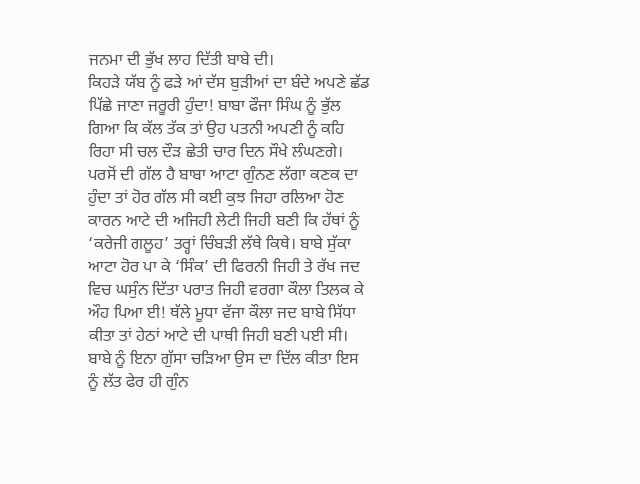ਜਨਮਾ ਦੀ ਭੁੱਖ ਲਾਹ ਦਿੱਤੀ ਬਾਬੇ ਦੀ।
ਕਿਹੜੇ ਯੱਬ ਨੂੰ ਫੜੇ ਆਂ ਦੱਸ ਬੁੜੀਆਂ ਦਾ ਬੰਦੇ ਅਪਣੇ ਛੱਡ ਪਿੱਛੇ ਜਾਣਾ ਜਰੂਰੀ ਹੁੰਦਾ! ਬਾਬਾ ਫੌਜਾ ਸਿੰਘ ਨੂੰ ਭੁੱਲ ਗਿਆ ਕਿ ਕੱਲ ਤੱਕ ਤਾਂ ਉਹ ਪਤਨੀ ਅਪਣੀ ਨੂੰ ਕਹਿ ਰਿਹਾ ਸੀ ਚਲ ਦੌੜ ਛੇਤੀ ਚਾਰ ਦਿਨ ਸੌਖੇ ਲੰਘਣਗੇ।
ਪਰਸੋਂ ਦੀ ਗੱਲ ਹੈ ਬਾਬਾ ਆਟਾ ਗੁੰਨਣ ਲੱਗਾ ਕਣਕ ਦਾ ਹੁੰਦਾ ਤਾਂ ਹੋਰ ਗੱਲ ਸੀ ਕਈ ਕੁਝ ਜਿਹਾ ਰਲਿਆ ਹੋਣ ਕਾਰਨ ਆਟੇ ਦੀ ਅਜਿਹੀ ਲੇਟੀ ਜਿਹੀ ਬਣੀ ਕਿ ਹੱਥਾਂ ਨੂੰ ‘ਕਰੇਜੀ ਗਲੂਹ’ ਤਰ੍ਹਾਂ ਚਿੰਬੜੀ ਲੱਥੇ ਕਿਥੇ। ਬਾਬੇ ਸੁੱਕਾ ਆਟਾ ਹੋਰ ਪਾ ਕੇ ‘ਸਿੰਕ’ ਦੀ ਫਿਰਨੀ ਜਿਹੀ ਤੇ ਰੱਖ ਜਦ ਵਿਚ ਘਸੁੰਨ ਦਿੱਤਾ ਪਰਾਤ ਜਿਹੀ ਵਰਗਾ ਕੌਲਾ ਤਿਲਕ ਕੇ ਔਹ ਪਿਆ ਈ! ਥੱਲੇ ਮੂਧਾ ਵੱਜਾ ਕੌਲਾ ਜਦ ਬਾਬੇ ਸਿੱਧਾ ਕੀਤਾ ਤਾਂ ਹੇਠਾਂ ਆਟੇ ਦੀ ਪਾਥੀ ਜਿਹੀ ਬਣੀ ਪਈ ਸੀ। ਬਾਬੇ ਨੂੰ ਇਨਾ ਗੁੱਸਾ ਚੜਿਆ ਉਸ ਦਾ ਦਿੱਲ ਕੀਤਾ ਇਸ ਨੂੰ ਲੱਤ ਫੇਰ ਹੀ ਗੁੰਨ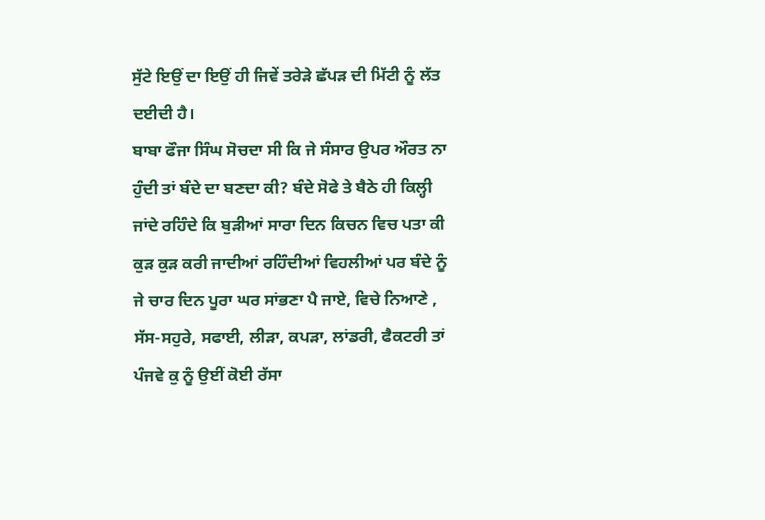ਸੁੱਟੇ ਇਉਂ ਦਾ ਇਉਂ ਹੀ ਜਿਵੇਂ ਤਰੇੜੇ ਛੱਪੜ ਦੀ ਮਿੱਟੀ ਨੂੰ ਲੱਤ ਦਈਦੀ ਹੈ।
ਬਾਬਾ ਫੌਜਾ ਸਿੰਘ ਸੋਚਦਾ ਸੀ ਕਿ ਜੇ ਸੰਸਾਰ ਉਪਰ ਔਰਤ ਨਾ ਹੁੰਦੀ ਤਾਂ ਬੰਦੇ ਦਾ ਬਣਦਾ ਕੀ? ਬੰਦੇ ਸੋਫੇ ਤੇ ਬੈਠੇ ਹੀ ਕਿਲ੍ਹੀ ਜਾਂਦੇ ਰਹਿੰਦੇ ਕਿ ਬੁੜੀਆਂ ਸਾਰਾ ਦਿਨ ਕਿਚਨ ਵਿਚ ਪਤਾ ਕੀ ਕੁੜ ਕੁੜ ਕਰੀ ਜਾਦੀਆਂ ਰਹਿੰਦੀਆਂ ਵਿਹਲੀਆਂ ਪਰ ਬੰਦੇ ਨੂੰ ਜੇ ਚਾਰ ਦਿਨ ਪੂਰਾ ਘਰ ਸਾਂਭਣਾ ਪੈ ਜਾਏ, ਵਿਚੇ ਨਿਆਣੇ , ਸੱਸ-ਸਹੁਰੇ, ਸਫਾਈ, ਲੀੜਾ, ਕਪੜਾ, ਲਾਂਡਰੀ, ਫੈਕਟਰੀ ਤਾਂ ਪੰਜਵੇ ਕੁ ਨੂੰ ਉਈਂ ਕੋਈ ਰੱਸਾ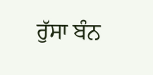ਰੁੱਸਾ ਬੰਨ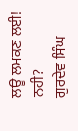ਲਊ ਲਮਕਣ ਲਈ! ਨਹੀ?
ਗੁਰਦੇਵ ਸਿੰਘ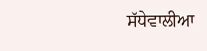ਸੱਧੇਵਾਲੀਆ